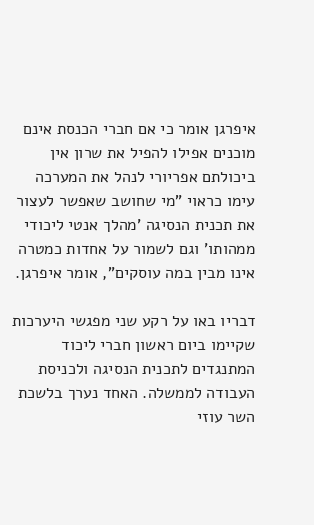איפרגן אומר כי אם חברי הכנסת אינם מוכנים אפילו להפיל את שרון אין ביכולתם אפריורי לנהל את המערכה עימו כראוי "מי שחושב שאפשר לעצור את תכנית הנסיגה 'מהלך אנטי ליכודי ממהותו' וגם לשמור על אחדות כמטרה אינו מבין במה עוסקים", אומר איפרגן.

דבריו באו על רקע שני מפגשי היערכות שקיימו ביום ראשון חברי ליכוד המתנגדים לתכנית הנסיגה ולכניסת העבודה לממשלה. האחד נערך בלשכת השר עוזי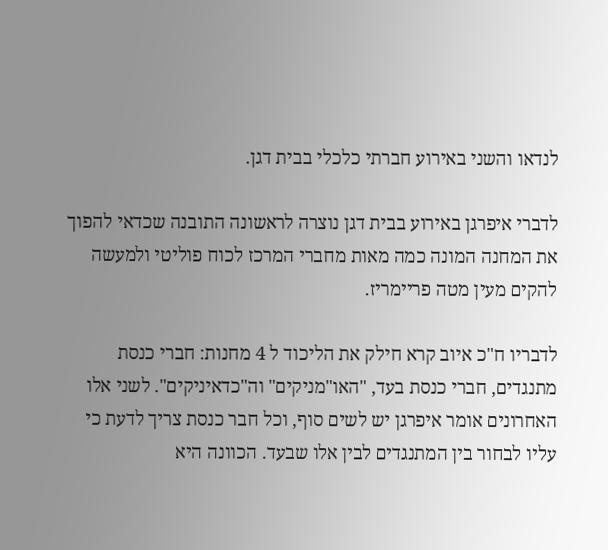לנדאו והשני באירוע חברתי כלכלי בבית דגן.

לדברי איפרגן באירוע בבית דגן נוצרה לראשונה התובנה שכדאי להפוך את המחנה המונה כמה מאות מחברי המרכז לכוח פוליטי ולמעשה להקים מעין מטה פריימריז.

לדבריו ח"כ איוב קרא חילק את הליכוד ל 4 מחנות: חברי כנסת מתנגדים, חברי כנסת בעד, "האו"מניקים" וה"כדאיניקים". לשני אלו האחרונים אומר איפרגן יש לשים סוף, וכל חבר כנסת צריך לדעת כי עליו לבחור בין המתנגדים לבין אלו שבעד. הכוונה היא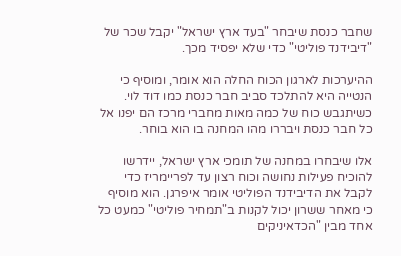שחבר כנסת שיבחר "בעד ארץ ישראל" יקבל שכר של "דיבידנד פוליטי" כדי שלא יפסיד מכך.

ההיערכות לארגון הכוח החלה הוא אומר, ומוסיף כי הנטייה היא להתלכד סביב חבר כנסת כמו דוד לוי. כשיתגבש כוח של כמה מאות מחברי מרכז הם יפנו אל כל חבר כנסת ויבררו מהו המחנה בו הוא בוחר.

אלו שיבחרו במחנה של תומכי ארץ ישראל, יידרשו להוכיח פעילות נחושה וכוח רצון עד לפריימריז כדי לקבל את הדיבידנד הפוליטי אומר איפרגן. הוא מוסיף כי מאחר ששרון יכול לקנות ב"תמחיר פוליטי" כמעט כל אחד מבין "הכדאיניקים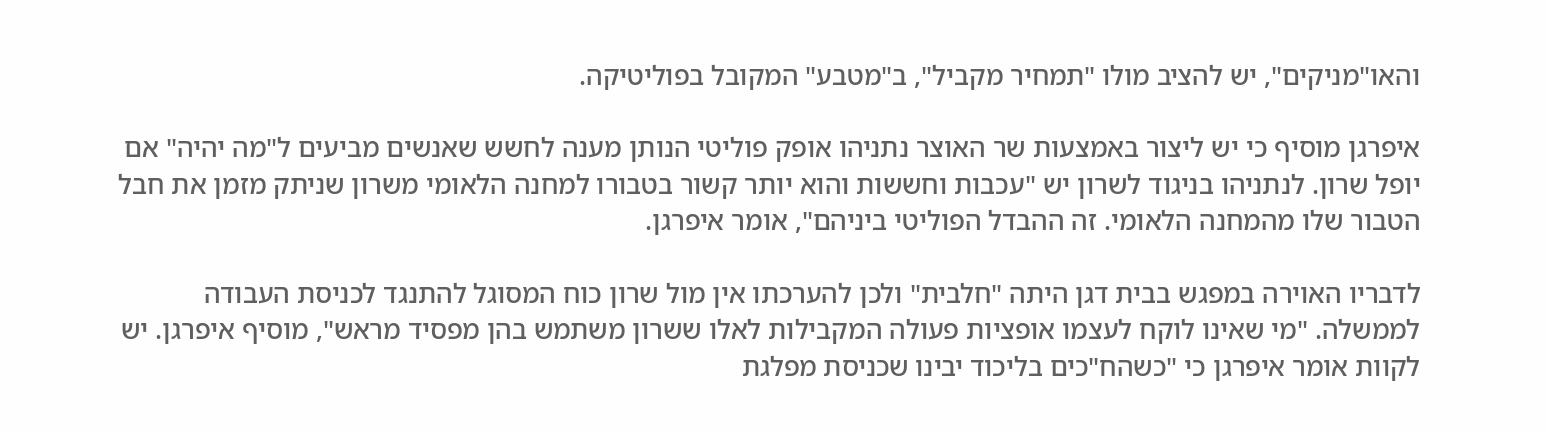והאו"מניקים", יש להציב מולו "תמחיר מקביל", ב"מטבע" המקובל בפוליטיקה.

איפרגן מוסיף כי יש ליצור באמצעות שר האוצר נתניהו אופק פוליטי הנותן מענה לחשש שאנשים מביעים ל"מה יהיה" אם יופל שרון. לנתניהו בניגוד לשרון יש "עכבות וחששות והוא יותר קשור בטבורו למחנה הלאומי משרון שניתק מזמן את חבל הטבור שלו מהמחנה הלאומי. זה ההבדל הפוליטי ביניהם", אומר איפרגן.

לדבריו האוירה במפגש בבית דגן היתה "חלבית" ולכן להערכתו אין מול שרון כוח המסוגל להתנגד לכניסת העבודה לממשלה. "מי שאינו לוקח לעצמו אופציות פעולה המקבילות לאלו ששרון משתמש בהן מפסיד מראש", מוסיף איפרגן. יש לקוות אומר איפרגן כי "כשהח"כים בליכוד יבינו שכניסת מפלגת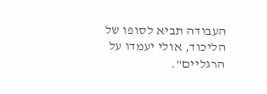העבודה תביא לסופו של הליכוד, אולי יעמדו על הרגליים".